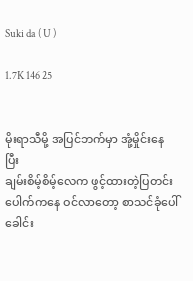Suki da ( U )

1.7K 146 25


မိုးရာသီမို့ အပြင်ဘက်မှာ အုံ့မှိုင်းနေပြီး ‌
ချမ်းစိမ့်စိမ့်လေက ဖွင့်ထားတဲ့ပြတင်းပေါက်ကနေ ဝင်လာတော့ ‌စာသင်ခုံပေါ် ခေါင်း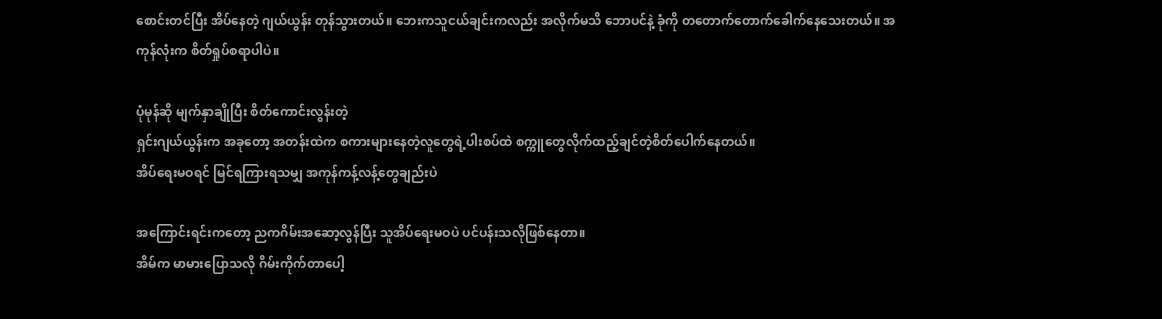စောင်းတင်ပြီး အိပ်နေတဲ့ ဂျယ်ယွန်း တုန်သွားတယ်။ ဘေးကသူငယ်ချင်းကလည်း အလိုက်မသိ ‌ဘောပင်နဲ့ ခုံကို တတောက်တောက်ခေါက်နေသေးတယ်။ အကုန်လုံးက စိတ်ရှုပ်စရာပါပဲ။

ပုံမုန်ဆို မျက်နှာချိုပြီး စိတ်ကောင်းလွန်းတဲ့
ရှင်းဂျယ်ယွန်းက အခုတော့ အတန်းထဲက စကားများနေတဲ့လူတွေရဲ့ပါးစပ်ထဲ စက္ကူတွေလိုက်ထည့်ချင်တဲ့စိတ်ပေါက်နေတယ်။
အိပ်ရေးမဝရင် မြင်ရကြားရသမျှ အကုန်ကန့်လန့်တွေချည်းပဲ

အကြောင်းရင်းကတော့ ညကဂိမ်းအဆော့လွန်ပြီး သူအိပ်ရေးမဝပဲ ပင်ပန်းသလိုဖြစ်နေတာ။
အိမ်က မာမားပြောသလို ဂိမ်းကိုက်တာပေါ့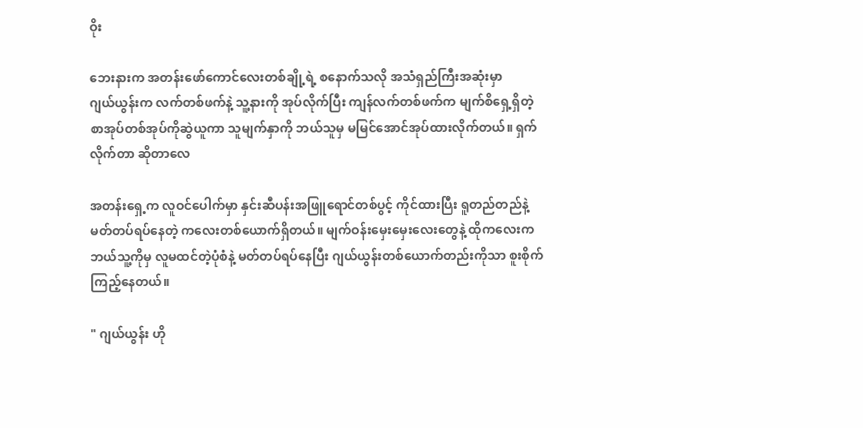ဝိုး

ဘေးနားက အတန်းဖော်ကောင်လေးတစ်ချို့ရဲ့ စနောက်သလို အသံရှည်ကြီးအဆုံးမှာ
ဂျယ်ယွန်းက လက်တစ်ဖက်နဲ့ သူ့နားကို အုပ်လိုက်ပြီး ကျန်လက်တစ်ဖက်က မျက်စိရှေ့ရှိတဲ့ စာအုပ်တစ်အုပ်ကိုဆွဲယူကာ သူမျက်နှာကို ဘယ်သူမှ မမြင်အောင်အုပ်ထားလိုက်တယ်။ ရှက်လိုက်တာ ဆိုတာလေ

အတန်းရှေ့က လူဝင်ပေါက်မှာ နှင်းဆီပန်းအဖြူရောင်တစ်ပွင့် ကိုင်ထားပြီး ရူတည်တည်နဲ့ မတ်တပ်ရပ်နေတဲ့ ကလေးတစ်ယောက်ရှိတယ်။ မျက်ဝန်းမှေးမှေးလေးတွေနဲ့ ထိုကလေးက ဘယ်သူ့ကိုမှ လူမထင်တဲ့ပုံစံနဲ့ မတ်တပ်ရပ်နေပြီး ဂျယ်ယွန်းတစ်ယောက်တည်းကိုသာ စူးစိုက်ကြည့်နေတယ်။

" ဂျယ်ယွန်း ဟို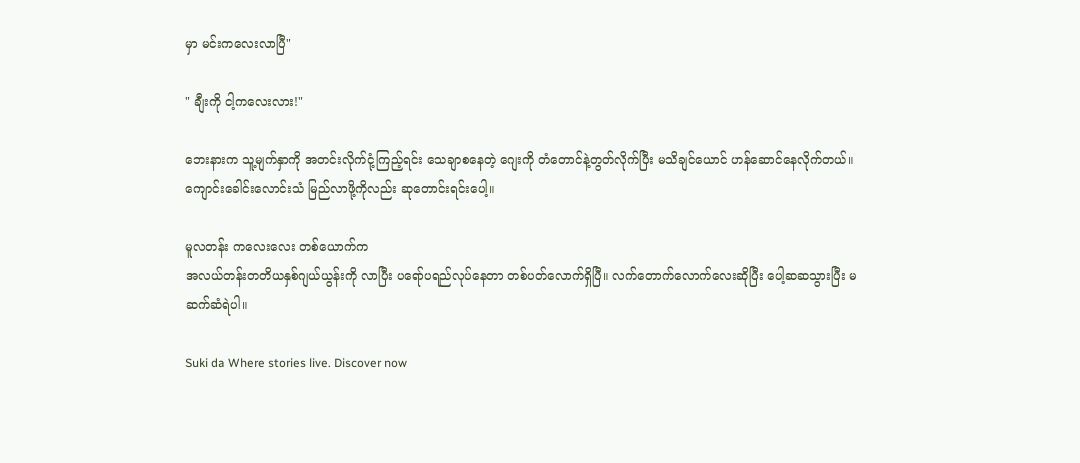မှာ မင်းကလေးလာပြီ"

" ချီးကို ငါ့ကလေးလား!"

ဘေးနားက သူ့မျက်နှာကို အတင်းလိုက်ငုံ့ကြည့်ရင်း သေချာစနေတဲ့ ဂျေးကို တံတောင်နဲ့တွတ်လိုက်ပြီး မသိချင်ယောင် ဟန်ဆောင်နေလိုက်တယ်။ ကျောင်းခေါင်းလောင်းသံ မြည်လာဖို့ကိုလည်း ဆုတောင်းရင်းပေါ့။

မူလတန်း ကလေးလေး တစ်ယောက်က
အလယ်တန်း‌တတိယနှစ်ဂျယ်ယွန်းကို လာပြီး ပရော်ပရည်လုပ်နေတာ တစ်ပတ်လောက်ရှိပြီ။ လက်တောက်လောက်လေးဆိုပြီး ပေါ့ဆဆသွားပြီး မဆက်ဆံရဲပါ။

Suki da Where stories live. Discover now